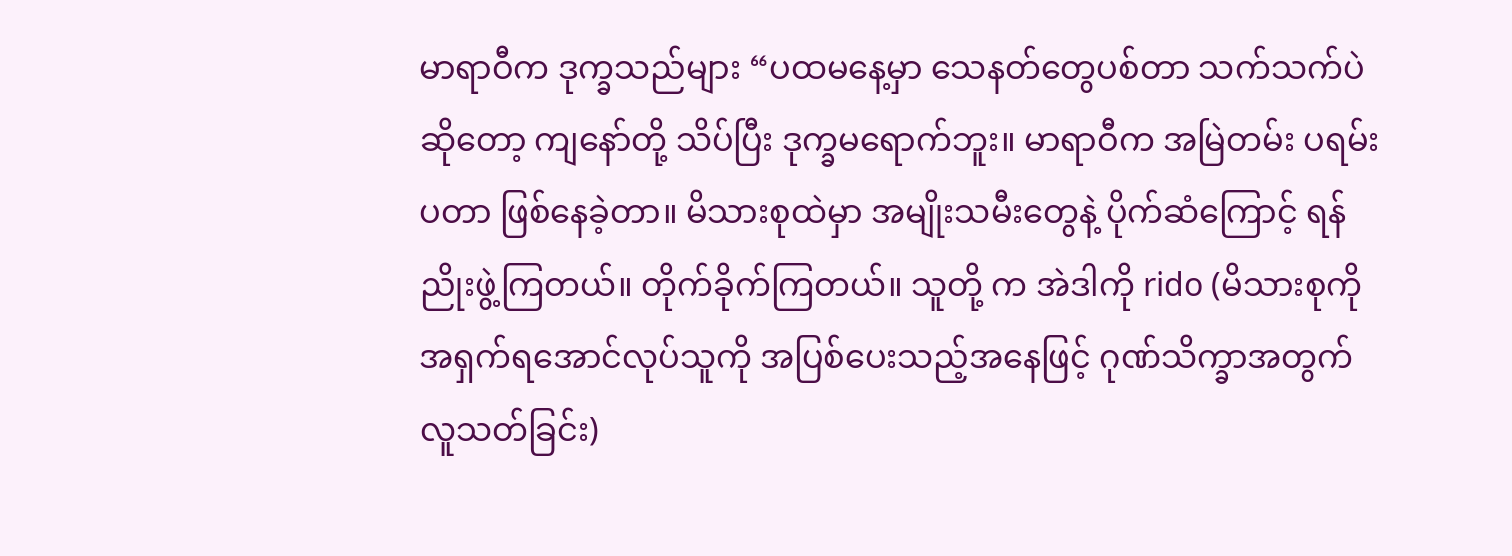မာရာဝီက ဒုက္ခသည်များ “ပထမနေ့မှာ သေနတ်တွေပစ်တာ သက်သက်ပဲ ဆိုတော့ ကျနော်တို့ သိပ်ပြီး ဒုက္ခမရောက်ဘူး။ မာရာဝီက အမြဲတမ်း ပရမ်းပတာ ဖြစ်နေခဲ့တာ။ မိသားစုထဲမှာ အမျိုးသမီးတွေနဲ့ ပိုက်ဆံကြောင့် ရန်ညိုးဖွဲ့ကြတယ်။ တိုက်ခိုက်ကြတယ်။ သူတို့ က အဲဒါကို rido (မိသားစုကို အရှက်ရအောင်လုပ်သူကို အပြစ်ပေးသည့်အနေဖြင့် ဂုဏ်သိက္ခာအတွက် လူသတ်ခြင်း)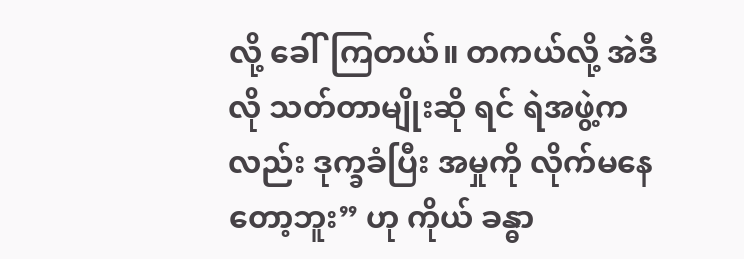လို့ ခေါ်ကြတယ်။ တကယ်လို့ အဲဒီလို သတ်တာမျိုးဆို ရင် ရဲအဖွဲ့ကလည်း ဒုက္ခခံပြီး အမှုကို လိုက်မနေတော့ဘူး” ဟု ကိုယ် ခန္ဓာ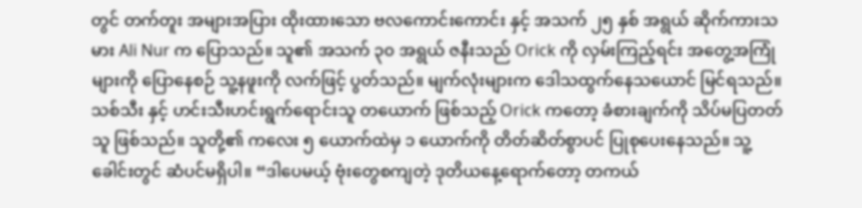တွင် တက်တူး အများအပြား ထိုးထားသော ဗလကောင်းကောင်း နှင့် အသက် ၂၅ နှစ် အရွယ် ဆိုက်ကားသမား Ali Nur က ပြောသည်။ သူ၏ အသက် ၃၀ အရွယ် ဇနီးသည် Orick ကို လှမ်းကြည့်ရင်း အတွေ့အကြုံများကို ပြောနေစဉ် သူ့နဖူးကို လက်ဖြင့် ပွတ်သည်။ မျက်လုံးများက ဒေါသထွက်နေသယောင် မြင်ရသည်။ သစ်သီး နှင့် ဟင်းသီးဟင်းရွက်ရောင်းသူ တယောက် ဖြစ်သည့် Orick ကတော့ ခံစားချက်ကို သိပ်မပြတတ်သူ ဖြစ်သည်။ သူတို့၏ ကလေး ၅ ယောက်ထဲမှ ၁ ယောက်ကို တိတ်ဆိတ်စွာပင် ပြုစုပေးနေသည်။ သူ့ခေါင်းတွင် ဆံပင်မရှိပါ။ “ဒါပေမယ့် ဗုံးတွေစကျတဲ့ ဒုတိယနေ့ရောက်တော့ တကယ်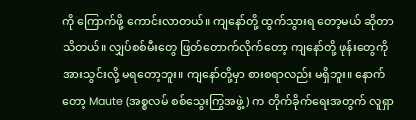ကို ကြောက်ဖို့ ကောင်းလာတယ်။ ကျနော်တို့ ထွက်သွားရ တော့မယ် ဆိုတာသိတယ်။ လျှပ်စစ်မီးတွေ ဖြတ်တောက်လိုက်တော့ ကျနော်တို့ ဖုန်းတွေကို အားသွင်းလို့ မရတော့ဘူး။ ကျနော်တို့မှာ စားစရာလည်း မရှိဘူး။ နောက်တော့ Maute (အစ္စလမ် စစ်သွေးကြွအဖွဲ့) က တိုက်ခိုက်ရေးအတွက် လူရှာ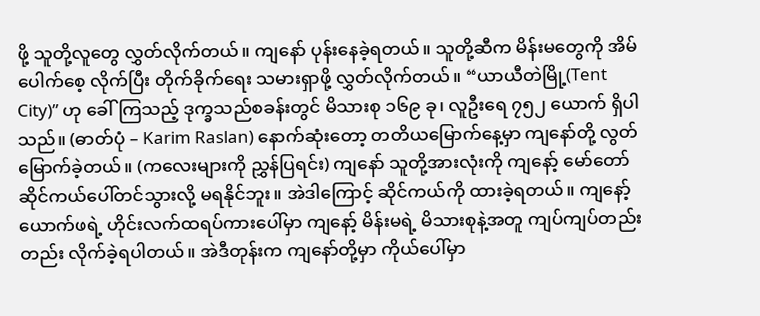ဖို့ သူတို့လူတွေ လွှတ်လိုက်တယ်။ ကျနော် ပုန်းနေခဲ့ရတယ်။ သူတို့ဆီက မိန်းမတွေကို အိမ်ပေါက်စေ့ လိုက်ပြီး တိုက်ခိုက်ရေး သမားရှာဖို့ လွှတ်လိုက်တယ်။ “ယာယီတဲမြို့(Tent City)” ဟု ခေါ်ကြသည့် ဒုက္ခသည်စခန်းတွင် မိသားစု ၁၆၉ ခု၊ လူဦးရေ ၇၅၂ ယောက် ရှိပါသည်။ (ဓာတ်ပုံ – Karim Raslan) နောက်ဆုံးတော့ တတိယမြောက်နေ့မှာ ကျနော်တို့ လွတ်မြောက်ခဲ့တယ်။ (ကလေးများကို ညွှန်ပြရင်း) ကျနော် သူတို့အားလုံးကို ကျနော့် မော်တော်ဆိုင်ကယ်ပေါ်တင်သွားလို့ မရနိုင်ဘူး။ အဲဒါကြောင့် ဆိုင်ကယ်ကို ထားခဲ့ရတယ်။ ကျနော့် ယောက်ဖရဲ့ ဟိုင်းလက်ထရပ်ကားပေါ်မှာ ကျနော့် မိန်းမရဲ့ မိသားစုနဲ့အတူ ကျပ်ကျပ်တည်းတည်း လိုက်ခဲ့ရပါတယ်။ အဲဒီတုန်းက ကျနော်တို့မှာ ကိုယ်ပေါ်မှာ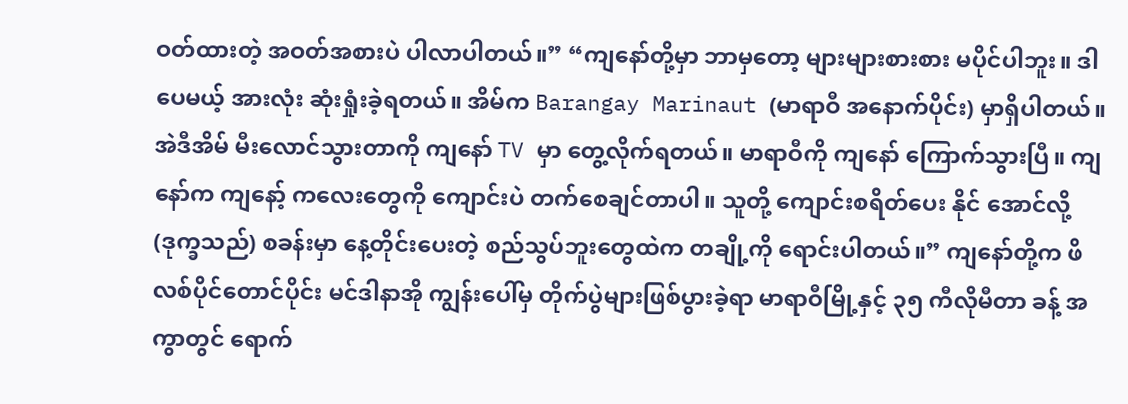ဝတ်ထားတဲ့ အဝတ်အစားပဲ ပါလာပါတယ်။” “ကျနော်တို့မှာ ဘာမှတော့ များများစားစား မပိုင်ပါဘူး။ ဒါပေမယ့် အားလုံး ဆုံးရှုံးခဲ့ရတယ်။ အိမ်က Barangay Marinaut (မာရာဝီ အနောက်ပိုင်း) မှာရှိပါတယ်။ အဲဒီအိမ် မီးလောင်သွားတာကို ကျနော် TV မှာ တွေ့လိုက်ရတယ်။ မာရာဝီကို ကျနော် ကြောက်သွားပြီ။ ကျနော်က ကျနော့် ကလေးတွေကို ကျောင်းပဲ တက်စေချင်တာပါ။ သူတို့ ကျောင်းစရိတ်ပေး နိုင် အောင်လို့ (ဒုက္ခသည်) စခန်းမှာ နေ့တိုင်းပေးတဲ့ စည်သွပ်ဘူးတွေထဲက တချို့ကို ရောင်းပါတယ်။” ကျနော်တို့က ဖိလစ်ပိုင်တောင်ပိုင်း မင်ဒါနာအို ကျွန်းပေါ်မှ တိုက်ပွဲများဖြစ်ပွားခဲ့ရာ မာရာဝီမြို့နှင့် ၃၅ ကီလိုမီတာ ခန့် အကွာတွင် ရောက်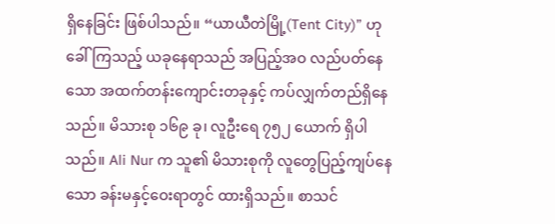ရှိနေခြင်း ဖြစ်ပါသည်။ “ယာယီတဲမြို့(Tent City)” ဟု ခေါ်ကြသည့် ယခုနေရာသည် အပြည့်အဝ လည်ပတ်နေသော အထက်တန်းကျောင်းတခုနှင့် ကပ်လျှက်တည်ရှိနေသည်။ မိသားစု ၁၆၉ ခု၊ လူဦးရေ ၇၅၂ ယောက် ရှိပါသည်။ Ali Nur က သူ၏ မိသားစုကို လူတွေပြည့်ကျပ်နေသော ခန်းမနှင့်ဝေးရာတွင် ထားရှိသည်။ စာသင်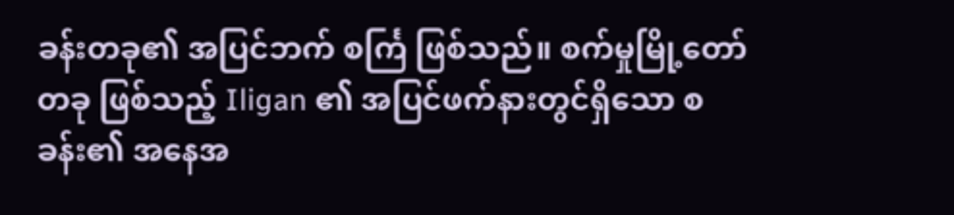ခန်းတခု၏ အပြင်ဘက် စင်္ကြ ဖြစ်သည်။ စက်မှုမြို့တော်တခု ဖြစ်သည့် Iligan ၏ အပြင်ဖက်နားတွင်ရှိသော စခန်း၏ အနေအ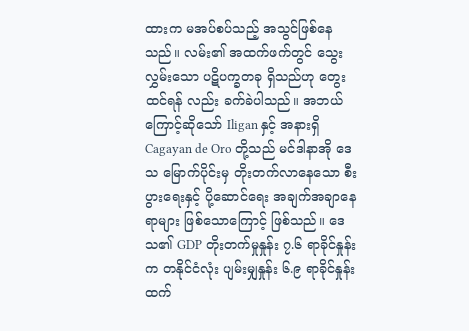ထားက မအပ်စပ်သည့် အသွင်ဖြစ်နေသည်။ လမ်း၏ အထက်ဖက်တွင် သွေးလွှမ်းသော ပဋိပက္ခတခု ရှိသည်ဟု တွေးထင်ရန် လည်း ခက်ခဲပါသည်။ အဘယ်ကြောင့်ဆိုသော် Iligan နှင့် အနားရှိ Cagayan de Oro တို့သည် မင်ဒါနာအို ဒေသ မြောက်ပိုင်းမှ တိုးတက်လာနေသော စီးပွားရေးနှင့် ပို့ဆောင်ရေး အချက်အချာနေရာများ ဖြစ်သောကြောင့် ဖြစ်သည်။ ဒေသ၏ GDP တိုးတက်မှုနှုန်း ၇.၆ ရာခိုင်နှုန်းက တနိုင်ငံလုံး ပျမ်းမျှနှုန်း ၆.၉ ရာခိုင်နှုန်းထက်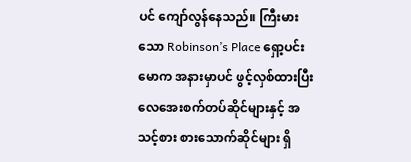ပင် ကျော်လွန်နေသည်။ ကြီးမားသော Robinson’s Place ရှော့ပင်းမောက အနားမှာပင် ဖွင့်လှစ်ထားပြီး လေအေးစက်တပ်ဆိုင်များနှင့် အသင့်စား စားသောက်ဆိုင်များ ရှိ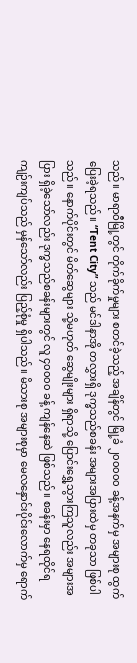သည်။ မာရာဝီမြို့တွင် တိုက်ခိုက်မှုများ စတင်ခဲ့သည့် အချိန်တွင် မြို့ခံ ၂၀၀၀၀၀ ခန့်အနက်မှ အများစု ထွက်ပြေးခဲ့ရသည်။ “Tent City” သည် မင်ဒါနာအို တလွှားရှိ ဒုက္ခသည်စခန်း အများအပြားထဲမှ တခုသာ ဖြစ်ပါသည်။ နောက်ပိုင်းတွင် မိတ်ဆွေများ သို့မဟုတ် ဆွေမျိုးများ ရှိရာသို့ ပြောင်းရွှေ့သွားကြသူလည်း အများအပြား ရှိခဲ့သော်လည်း ဒုက္ခသည်စခန်းများတွင် လူ ၄၀၀၀၀ ခန့် ကျန်နေဆဲ ဖြစ်သည်။ စခန်းမှာ နေရထိုင်ရ ကျဉ်းကျပ်သည် မှန်သော်လည်း ပြည့်စုံမှု ရှိပါသည်။ မိသားစု အများစုမှာ မေလနှောင်းပိုင်းလောက်မှ ရောက်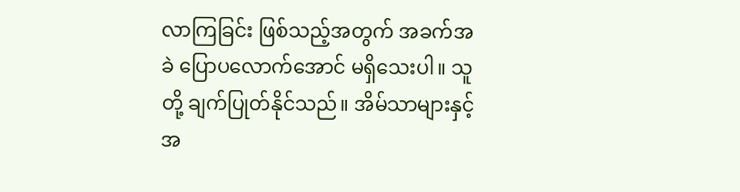လာကြခြင်း ဖြစ်သည့်အတွက် အခက်အခဲ ပြောပလောက်အောင် မရှိသေးပါ။ သူတို့ ချက်ပြုတ်နိုင်သည်။ အိမ်သာများနှင့် အ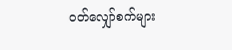ဝတ်လျှော်စက်များ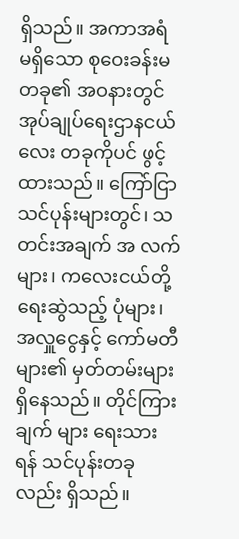ရှိသည်။ အကာအရံ မရှိသော စုဝေးခန်းမ တခု၏ အဝနားတွင် အုပ်ချုပ်ရေးဌာနငယ်လေး တခုကိုပင် ဖွင့်ထားသည်။ ကြော်ငြာသင်ပုန်းများတွင်၊ သတင်းအချက် အ လက်များ၊ ကလေးငယ်တို့ ရေးဆွဲသည့် ပုံများ၊ အလှူငွေနှင့် ကော်မတီများ၏ မှတ်တမ်းများ ရှိနေသည်။ တိုင်ကြားချက် များ ရေးသားရန် သင်ပုန်းတခုလည်း ရှိသည်။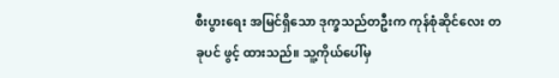စီးပွားရေး အမြင်ရှိသော ဒုက္ခသည်တဦးက ကုန်စုံဆိုင်လေး တခုပင် ဖွင့် ထားသည်။ သူ့ကိုယ်ပေါ်မှ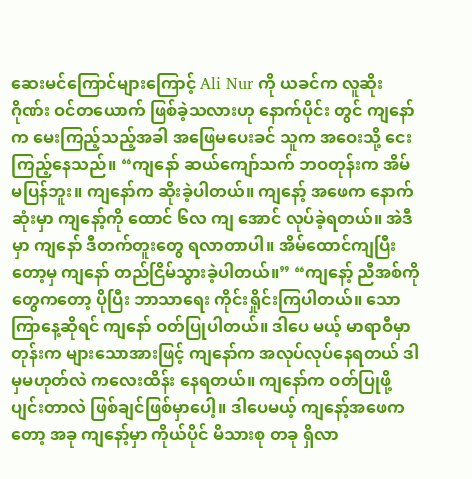ဆေးမင်ကြောင်များကြောင့် Ali Nur ကို ယခင်က လူဆိုးဂိုဏ်း ဝင်တယောက် ဖြစ်ခဲ့သလားဟု နောက်ပိုင်း တွင် ကျနော်က မေးကြည့်သည့်အခါ အဖြေမပေးခင် သူက အဝေးသို့ ငေးကြည့်နေသည်။ “ကျနော် ဆယ်ကျော်သက် ဘဝတုန်းက အိမ်မပြန်ဘူး။ ကျနော်က ဆိုးခဲ့ပါတယ်။ ကျနော့် အဖေက နောက်ဆုံးမှာ ကျနော့်ကို ထောင် ၆လ ကျ အောင် လုပ်ခဲ့ရတယ်။ အဲဒီမှာ ကျနော် ဒီတက်တူးတွေ ရလာတာပါ။ အိမ်ထောင်ကျပြီးတော့မှ ကျနော် တည်ငြိမ်သွားခဲ့ပါတယ်။” “ကျနော့် ညီအစ်ကိုတွေကတော့ ပိုပြီး ဘာသာရေး ကိုင်းရှိုင်းကြပါတယ်။ သောကြာနေ့ဆိုရင် ကျနော် ဝတ်ပြုပါတယ်။ ဒါပေ မယ့် မာရာဝီမှာတုန်းက များသောအားဖြင့် ကျနော်က အလုပ်လုပ်နေရတယ် ဒါမှမဟုတ်လဲ ကလေးထိန်း နေရတယ်။ ကျနော်က ဝတ်ပြုဖို့ ပျင်းတာလဲ ဖြစ်ချင်ဖြစ်မှာပေါ့။ ဒါပေမယ့် ကျနော့်အဖေကတော့ အခု ကျနော့်မှာ ကိုယ်ပိုင် မိသားစု တခု ရှိလာ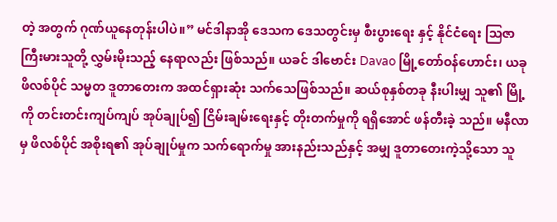တဲ့ အတွက် ဂုဏ်ယူနေတုန်းပါပဲ။” မင်ဒါနာအို ဒေသက ဒေသတွင်းမှ စီးပွားရေး နှင့် နိုင်ငံရေး သြဇာကြီးမားသူတို့ လွှမ်းမိုးသည့် နေရာလည်း ဖြစ်သည်။ ယခင် ဒါဗောင်း Davao မြို့တော်ဝန်ဟောင်း၊ ယခု ဖိလစ်ပိုင် သမ္မတ ဒူတာတေးက အထင်ရှားဆုံး သက်သေဖြစ်သည်။ ဆယ်စုနှစ်တခု နီးပါးမျှ သူ၏ မြို့ကို တင်းတင်းကျပ်ကျပ် အုပ်ချုပ်၍ ငြိမ်းချမ်းရေးနှင့် တိုးတက်မှုကို ရရှိအောင် ဖန်တီးခဲ့ သည်။ မနီလာမှ ဖိလစ်ပိုင် အစိုးရ၏ အုပ်ချုပ်မှုက သက်ရောက်မှု အားနည်းသည်နှင့် အမျှ ဒူတာတေးကဲ့သို့သော သူ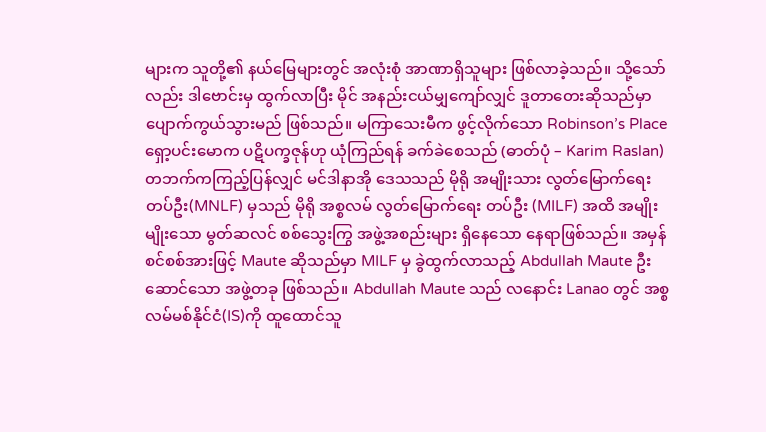များက သူတို့၏ နယ်မြေများတွင် အလုံးစုံ အာဏာရှိသူများ ဖြစ်လာခဲ့သည်။ သို့သော်လည်း ဒါဗောင်းမှ ထွက်လာပြီး မိုင် အနည်းငယ်မျှကျော်လျှင် ဒူတာတေးဆိုသည်မှာ ပျောက်ကွယ်သွားမည် ဖြစ်သည်။ မကြာသေးမီက ဖွင့်လိုက်သော Robinson’s Place ရှော့ပင်းမောက ပဋိပက္ခဇုန်ဟု ယုံကြည်ရန် ခက်ခဲစေသည် (ဓာတ်ပုံ – Karim Raslan) တဘက်ကကြည့်ပြန်လျှင် မင်ဒါနာအို ဒေသသည် မိုရို အမျိုးသား လွတ်မြောက်ရေးတပ်ဦး(MNLF) မှသည် မိုရို အစ္စလမ် လွတ်မြောက်ရေး တပ်ဦး (MILF) အထိ အမျိုးမျိုးသော မွတ်ဆလင် စစ်သွေးကြွ အဖွဲ့အစည်းများ ရှိနေသော နေရာဖြစ်သည်။ အမှန်စင်စစ်အားဖြင့် Maute ဆိုသည်မှာ MILF မှ ခွဲထွက်လာသည့် Abdullah Maute ဦးဆောင်သော အဖွဲ့တခု ဖြစ်သည်။ Abdullah Maute သည် လနောင်း Lanao တွင် အစ္စလမ်မစ်နိုင်ငံ(IS)ကို ထူထောင်သူ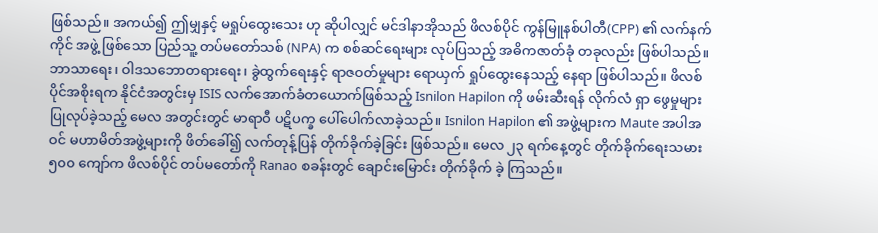ဖြစ်သည်။ အကယ်၍ ဤမျှနှင့် မရှုပ်ထွေးသေး ဟု ဆိုပါလျှင် မင်ဒါနာအိုသည် ဖိလစ်ပိုင် ကွန်မြူနစ်ပါတီ(CPP) ၏ လက်နက်ကိုင် အဖွဲ့ ဖြစ်သော ပြည်သူ့ တပ်မတော်သစ် (NPA) က စစ်ဆင်ရေးများ လုပ်ပြသည့် အဓိကဇာတ်ခုံ တခုလည်း ဖြစ်ပါသည်။ ဘာသာရေး၊ ဝါဒသဘောတရားရေး၊ ခွဲထွက်ရေးနှင့် ရာဇဝတ်မှုများ ရောယှက် ရှုပ်ထွေးနေသည့် နေရာ ဖြစ်ပါသည်။ ဖိလစ်ပိုင်အစိုးရက နိုင်ငံအတွင်းမှ ISIS လက်အောက်ခံတယောက်ဖြစ်သည့် Isnilon Hapilon ကို ဖမ်းဆီးရန် လိုက်လံ ရှာ ဖွေမှုများ ပြုလုပ်ခဲ့သည့် မေလ အတွင်းတွင် မာရာဝီ ပဋိပက္ခ ပေါ်ပေါက်လာခဲ့သည်။ Isnilon Hapilon ၏ အဖွဲ့များက Maute အပါအဝင် မဟာမိတ်အဖွဲ့များကို ဖိတ်ခေါ်၍ လက်တုန့်ပြန် တိုက်ခိုက်ခဲ့ခြင်း ဖြစ်သည်။ မေလ ၂၃ ရက်နေ့တွင် တိုက်ခိုက်ရေးသမား ၅၀၀ ကျော်က ဖိလစ်ပိုင် တပ်မတော်ကို Ranao စခန်းတွင် ချောင်းမြောင်း တိုက်ခိုက် ခဲ့ ကြသည်။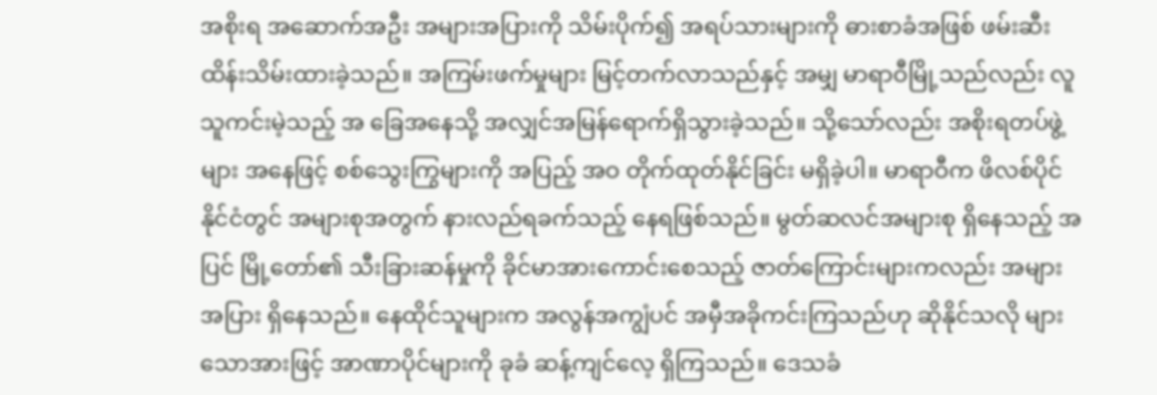အစိုးရ အဆောက်အဦး အများအပြားကို သိမ်းပိုက်၍ အရပ်သားများကို ဓားစာခံအဖြစ် ဖမ်းဆီး ထိန်းသိမ်းထားခဲ့သည်။ အကြမ်းဖက်မှုများ မြင့်တက်လာသည်နှင့် အမျှ မာရာဝီမြို့သည်လည်း လူသူကင်းမဲ့သည့် အ ခြေအနေသို့ အလျှင်အမြန်ရောက်ရှိသွားခဲ့သည်။ သို့သော်လည်း အစိုးရတပ်ဖွဲ့များ အနေဖြင့် စစ်သွေးကြွများကို အပြည့် အဝ တိုက်ထုတ်နိုင်ခြင်း မရှိခဲ့ပါ။ မာရာဝီက ဖိလစ်ပိုင်နိုင်ငံတွင် အများစုအတွက် နားလည်ရခက်သည့် နေရဖြစ်သည်။ မွတ်ဆလင်အများစု ရှိနေသည့် အပြင် မြို့တော်၏ သီးခြားဆန်မှုကို ခိုင်မာအားကောင်းစေသည့် ဇာတ်ကြောင်းများကလည်း အများအပြား ရှိနေသည်။ နေထိုင်သူများက အလွန်အကျွံပင် အမှီအခိုကင်းကြသည်ဟု ဆိုနိုင်သလို များသောအားဖြင့် အာဏာပိုင်များကို ခုခံ ဆန့်ကျင်လေ့ ရှိကြသည်။ ဒေသခံ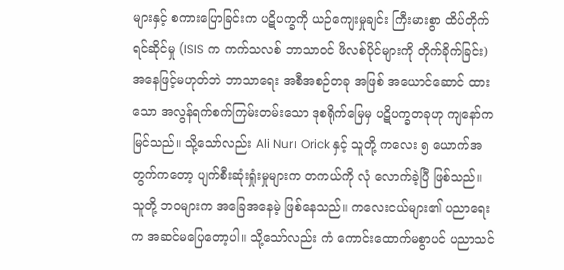များနှင့် စကားပြောခြင်းက ပဋိပက္ခကို ယဉ်ကျေးမှုချင်း ကြီးမားစွာ ထိပ်တိုက်ရင်ဆိုင်မှု (ISIS က ကက်သလစ် ဘာသာဝင် ဖိလစ်ပိုင်များကို တိုက်ခိုက်ခြင်း) အနေဖြင့်မဟုတ်ဘဲ ဘာသာရေး အစီအစဉ်တခု အဖြစ် အယောင်ဆောင် ထားသော အလွန်ရက်စက်ကြမ်းတမ်းသော ဒုစရိုက်မြေမှ ပဋိပက္ခတခုဟု ကျနော်က မြင်သည်။ သို့သော်လည်း Ali Nur၊ Orick နှင့် သူတို့ ကလေး ၅ ယောက်အတွက်ကတော့ ပျက်စီးဆုံးရှုံးမှုများက တကယ်ကို လုံ လောက်ခဲ့ပြီ ဖြစ်သည်။ သူတို့ ဘဝများက အခြေအနေမဲ့ ဖြစ်နေသည်။ ကလေးငယ်များ၏ ပညာရေးက အဆင်မပြေတော့ပါ။ သို့သော်လည်း ကံ ကောင်းထောက်မစွာပင် ပညာသင်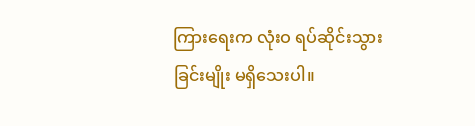ကြားရေးက လုံးဝ ရပ်ဆိုင်းသွားခြင်းမျိုး မရှိသေးပါ။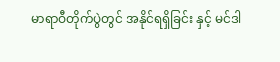မာရာဝီတိုက်ပွဲတွင် အနိုင်ရရှိခြင်း နှင့် မင်ဒါ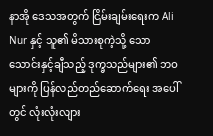နာအို ဒေသအတွက် ငြိမ်းချမ်းရေးက Ali Nur နှင့် သူ၏ မိသားစုကဲ့သို့ သော သောင်းနှင့်ချီသည့် ဒုက္ခသည်များ၏ ဘဝများကို ပြန်လည်တည်ဆောက်ရေး အပေါ်တွင် လုံးလုံးလျား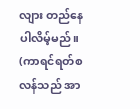လျား တည်နေပါလိမ့်မည်။ (ကာရင်ရတ်စလန်သည် အာ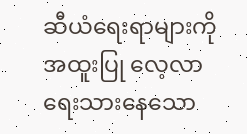ဆီယံရေးရာများကို အထူးပြု လေ့လာရေးသားနေသော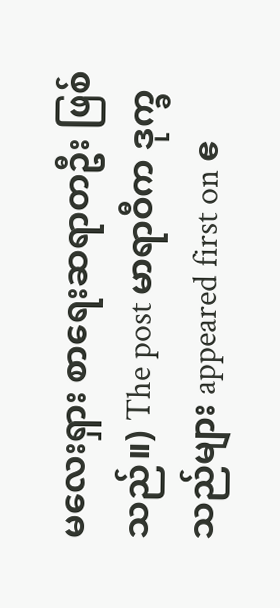မလေးရှား စာရေးဆရာတဦး ဖြစ်သည်။) The post မာရာဝီက ဒုက္ခသည်များ appeared first on ဧ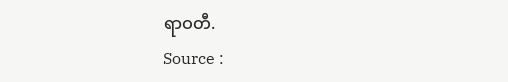ရာဝတီ.
Source :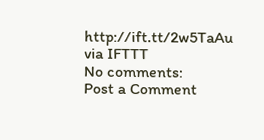http://ift.tt/2w5TaAu
via IFTTT
No comments:
Post a Comment